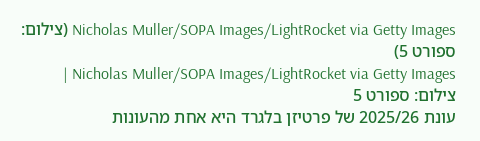Nicholas Muller/SOPA Images/LightRocket via Getty Images (צילום: ספורט 5)
Nicholas Muller/SOPA Images/LightRocket via Getty Images | צילום: ספורט 5
עונת 2025/26 של פרטיזן בלגרד היא אחת מהעונות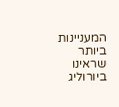המעניינות ביותר שראינו ביורוליג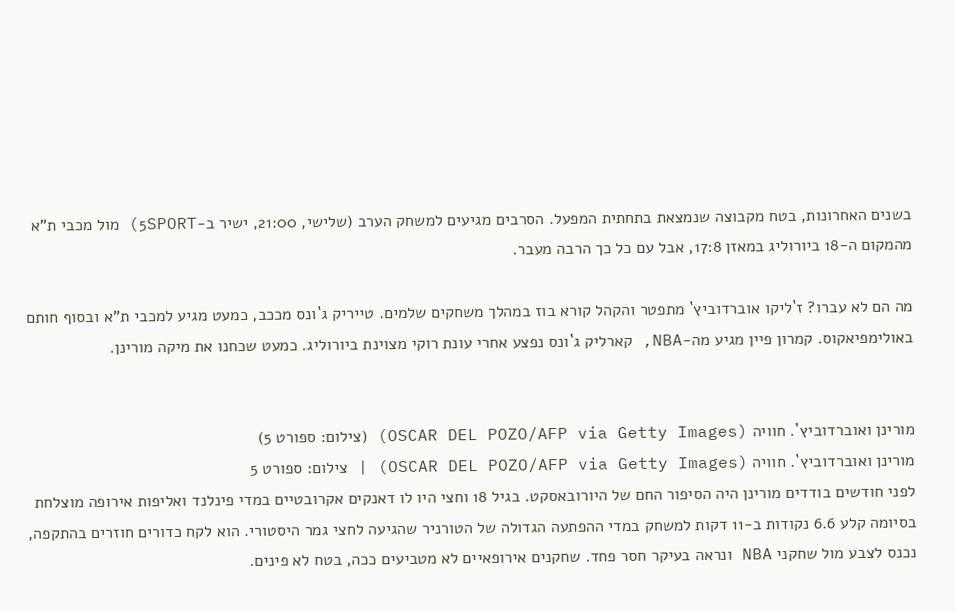בשנים האחרונות, בטח מקבוצה שנמצאת בתחתית המפעל. הסרבים מגיעים למשחק הערב (שלישי, 21:00, ישיר ב-5SPORT) מול מכבי ת"א מהמקום ה-18 ביורוליג במאזן 17:8, אבל עם כל כך הרבה מעבר.

מה הם לא עברו? ז`ליקו אוברדוביץ` מתפטר והקהל קורא בוז במהלך משחקים שלמים. טייריק ג`ונס מככב, כמעט מגיע למכבי ת"א ובסוף חותם באולימפיאקוס. קמרון פיין מגיע מה-NBA, קארליק ג`ונס נפצע אחרי עונת רוקי מצוינת ביורוליג. כמעט שכחנו את מיקה מורינן.


מורינן ואוברדוביץ`. חוויה (OSCAR DEL POZO/AFP via Getty Images) (צילום: ספורט 5)
מורינן ואוברדוביץ`. חוויה (OSCAR DEL POZO/AFP via Getty Images) | צילום: ספורט 5
לפני חודשים בודדים מורינן היה הסיפור החם של היורובאסקט. בגיל 18 וחצי היו לו דאנקים אקרובטיים במדי פינלנד ואליפות אירופה מוצלחת בסיומה קלע 6.6 נקודות ב-11 דקות למשחק במדי ההפתעה הגדולה של הטורניר שהגיעה לחצי גמר היסטורי. הוא לקח כדורים חוזרים בהתקפה, נכנס לצבע מול שחקני NBA ונראה בעיקר חסר פחד. שחקנים אירופאיים לא מטביעים ככה, בטח לא פינים.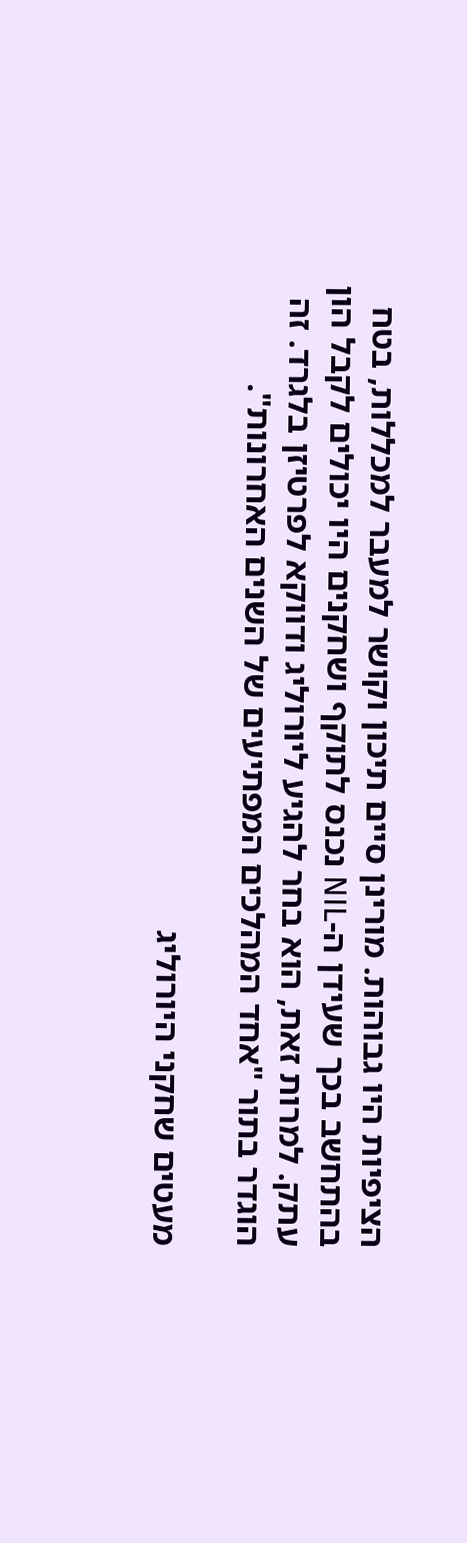הציפיות היו גבוהות. מורינן סיים תיכון וקושר למעבר למכללות, בטח בהתחשב בכך שעידן ה-NIL נכנס לתוקף ושחקנים היו יכולים לקבל הון עתק. למרות זאת, הוא בחר להגיע ליורוליג ודווקא לפרטיזן בלגרד. זה הוגדר בתור "אחד המהלכים המפתיעים של השנים האחרונות".

מעטים שחקני היורוליג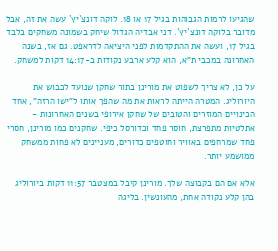שהגיעו לרמות הגבוהות בגיל 17 או 18. לוקה דונצ`יץ` עשה את זה, אבל מדובר בלוקה דונצ`יץ`. דני אבדיה הגדול שיחק בשמונה משחקים בלבד בגיל 17, ועשה את ההתקדמות לפני היציאה לדראפט. גם אז, בשנה האחרונה במכבי ת"א, הוא קלע ארבע נקודות ב-14:17 דקות למשחק.

על כן, לא צריך לשפוט את מורינן בתור שחקן שנועד לכבוש את היורוליג. המטרה הייתה לראות את מה שהפך אותו ל"ישו הרזה", אחד הכינויים המוזרים והטובים של שחקן אירופי בשנים האחרונות - אתלטיות מתפרצת, חוסר פחד וכדורסל כיפי. שחקנים כמו מורינן, חסרי פחד שמרחפים באוויר וחוטפים כדורים, מעניינים לא פחות ממשחק ממושמע יותר.

אלא אם הם בקבוצה שלך. מורינן קיבל במצטבר 11:57 דקות ביורוליג בהן קלע נקודה אחת, מהעונשין. בליגה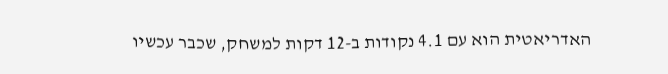האדריאטית הוא עם 4.1 נקודות ב-12 דקות למשחק, שכבר עכשיו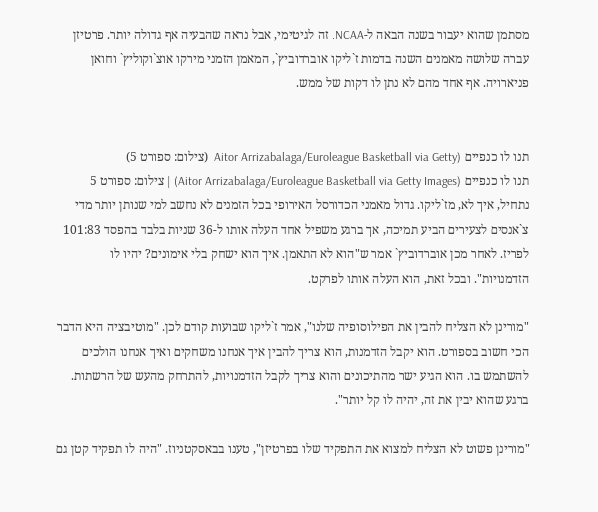מסתמן שהוא יעבור בשנה הבאה ל-NCAA. זה לגיטימי, אבל נראה שהבעיה אף גדולה יותר. פרטיזן עברה שלושה מאמנים השנה בדמות ז`ליקו אוברדוביץ`, המאמן הזמני מירקו אוצ`וקוליץ` וחואן פניארויה. אף אחד מהם לא נתן לו דקות של ממש.


תנו לו כנפיים (Aitor Arrizabalaga/Euroleague Basketball via Getty  (צילום: ספורט 5)
תנו לו כנפיים (Aitor Arrizabalaga/Euroleague Basketball via Getty Images) | צילום: ספורט 5
נתחיל, איך לא, מז`ליקו. גדול מאמני הכדורסל האירופי בכל הזמנים לא נחשב למי שנותן יותר מדי צ`אנסים לצעירים הביע תמיכה, אך ברגע משפיל אחד העלה אותו ל-36 שניות בלבד בהפסד 101:83 לפריז. לאחר מכן אוברדוביץ` אמר ש"הוא לא התאמן. איך הוא ישחק בלי אימונים? יהיו לו הזדמנויות". ובכל זאת, הוא העלה אותו לפרקט.

"מורינן לא הצליח להבין את הפילוסופיה שלנו", אמר ז`ליקו שבועות קודם לכן. "מוטיבציה היא הדבר הכי חשוב בספורט. הוא יקבל הזדמנות, הוא צריך להבין איך אנחנו משחקים ואיך אנחנו הולכים להשתמש בו. הוא הגיע ישר מהתיכונים והוא צריך לקבל הזדמנויות, להתרחק מהעש של הרשתות. ברגע שהוא יבין את זה, יהיה לו קל יותר".

"מורינן פשוט לא הצליח למצוא את התפקיד שלו בפרטיזן", טענו בבאסקטניוז. "היה לו תפקיד קטן גם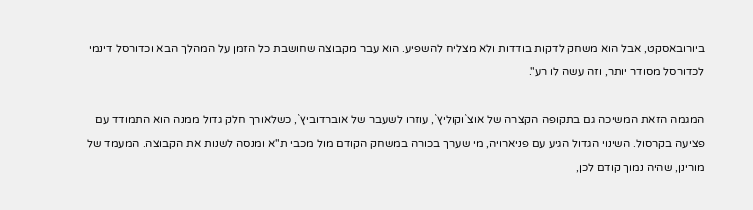ביורובאסקט, אבל הוא משחק לדקות בודדות ולא מצליח להשפיע. הוא עבר מקבוצה שחושבת כל הזמן על המהלך הבא וכדורסל דינמי לכדורסל מסודר יותר, וזה עשה לו רע".

המגמה הזאת המשיכה גם בתקופה הקצרה של אוצ`וקוליץ`, עוזרו לשעבר של אוברדוביץ`, כשלאורך חלק גדול ממנה הוא התמודד עם פציעה בקרסול. השינוי הגדול הגיע עם פניארויה, מי שערך בכורה במשחק הקודם מול מכבי ת"א ומנסה לשנות את הקבוצה. המעמד של מורינן, שהיה נמוך קודם לכן,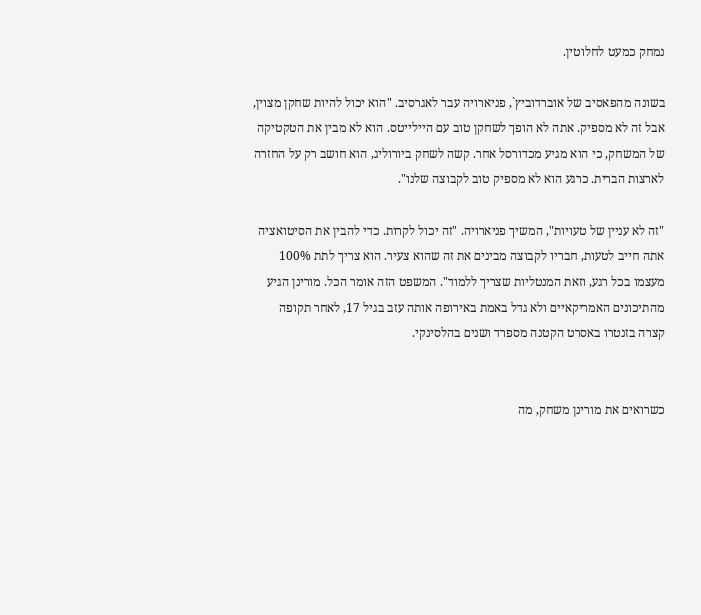נמחק כמעט לחלוטין.

בשונה מהפאסיב של אוברדוביץ`, פניארויה עבר לאגרסיב. "הוא יכול להיות שחקן מצוין, אבל זה לא מספיק. אתה לא הופך לשחקן טוב עם היילייטס. הוא לא מבין את הטקטיקה של המשחק, כי הוא מגיע מכדורסל אחר. קשה לשחק ביורוליג, הוא חושב רק על החזרה לארצות הברית. כרגע הוא לא מספיק טוב לקבוצה שלנו".

"זה לא עניין של טעויות", המשיך פניארויה. "זה יכול לקרות. כדי להבין את הסיטואציה אתה חייב לטעות, חבריו לקבוצה מבינים את זה שהוא צעיר. הוא צריך לתת 100% מעצמו בכל רגע, וזאת המנטליות שצריך ללמוד". המשפט הזה אומר הכל. מורינן הגיע מהתיכונים האמריקאיים ולא גדל באמת באירופה אותה עזב בגיל 17, לאחר תקופה קצרה בזנטרו באסרט הקטנה מספרד ושנים בהלסינקי.


כשרואים את מורינן משחק, מה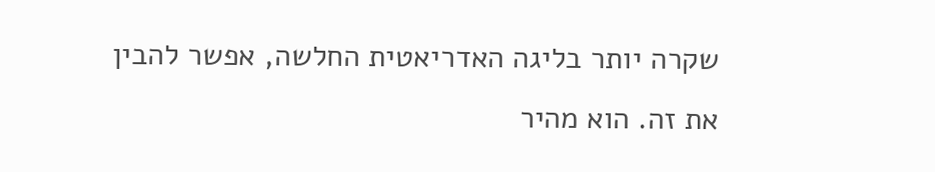שקרה יותר בליגה האדריאטית החלשה, אפשר להבין את זה. הוא מהיר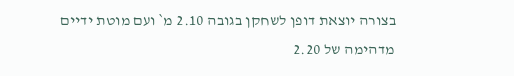בצורה יוצאת דופן לשחקן בגובה 2.10 מ` ועם מוטת ידיים מדהימה של 2.20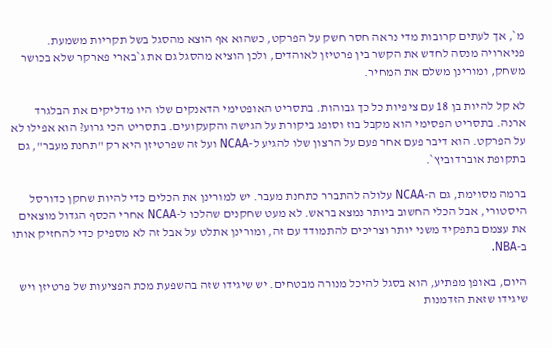מ`, אך לעתים קרובות מדי נראה חסר חשק על הפרקט, כשהוא אף הוצא מהסגל בשל תקריות משמעת. פניארויה מנסה לחדש את הקשר בין פרטיזן לאוהדים, ולכן הוציא מהסגל גם את ג`בארי פארקר שלא בכושר משחק, ומורינן משלם את המחיר.

לא קל להיות בן 18 עם ציפיות כל כך גבוהות. בתסריט האופטימי הדאנקים שלו היו מדליקים את הבלגרד ארנה. בתסריט הפסימי הוא מקבל בוז וסופג ביקורת על הגישה והקעקועים. בתסריט הכי גרוע? הוא אפילו לא על הפרקט. הוא דיבר פעם אחר פעם על הרצון שלו להגיע ל-NCAA ועל זה שפרטיזן היא רק "תחנת מעבר", גם בתקופת אוברדוביץ`.

ברמה מסוימת, גם ה-NCAA עלולה להתברר כתחנת מעבר. יש למורינן את הכלים כדי להיות שחקן כדורסל היסטורי, אבל הכלי החשוב ביותר נמצא בראש. לא מעט שחקנים שהלכו ל-NCAA אחרי הכסף הגדול מוצאים את עצמם בתפקיד משני יותר וצריכים להתמודד עם זה, ומורינן אתלט על אבל זה לא מספיק כדי להחזיק אותו ב-NBA.

היום, באופן מפתיע, הוא בסגל להיכל מנורה מבטחים. יש שיגידו שזה בהשפעת מכת הפציעות של פרטיזן ויש שיגידו שזאת הזדמנות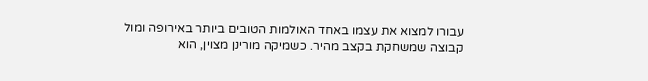עבורו למצוא את עצמו באחד האולמות הטובים ביותר באירופה ומול קבוצה שמשחקת בקצב מהיר. כשמיקה מורינן מצוין, הוא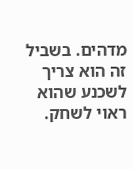מדהים. בשביל זה הוא צריך לשכנע שהוא ראוי לשחק.